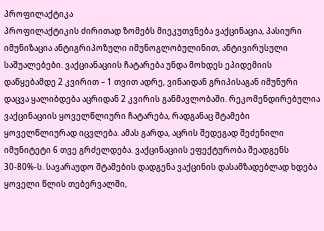პროფილაქტიკა
პროფილაქტიკის ძირითად ზომებს მიეკუთვნება ვაქცინაცია, პასიური იმუნიზაცია ანტიგრიპოზული იმუნოგლობულინით, ანტივირუსული საშუალებები. ვაქციანაციის ჩატარება უნდა მოხდეს ეპიდემიის დაწყებამდე 2 კვირით – 1 თვით ადრე, ვინაიდან გრიპისაგან იმუნური დაცვა ყალიბდება აცრიდან 2 კვირის განმავლობაში. რეკომენდირებულია ვაქცინაციის ყოველწლიური ჩატარება, რადგანაც შტამები ყოველწლიურად იცვლება. ამას გარდა, აცრის შედეგად შეძენილი იმუნიტეტი 6 თვე გრძელდება. ვაქცინაციის ეფექტურობა შეადგენს 30-80%-ს. სავარაუდო შტამების დადგენა ვაქცინის დასამზადებლად ხდება ყოველი წლის თებერვალში,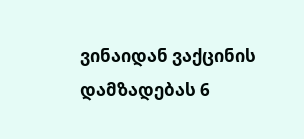ვინაიდან ვაქცინის დამზადებას 6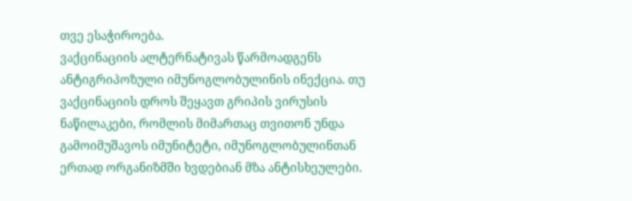თვე ესაჭიროება.
ვაქცინაციის ალტერნატივას წარმოადგენს ანტიგრიპოზული იმუნოგლობულინის ინექცია. თუ ვაქცინაციის დროს შეყავთ გრიპის ვირუსის ნაწილაკები, რომლის მიმართაც თვითონ უნდა გამოიმუშავოს იმუნიტეტი, იმუნოგლობულინთან ერთად ორგანიზმში ხვდებიან მზა ანტისხეულები.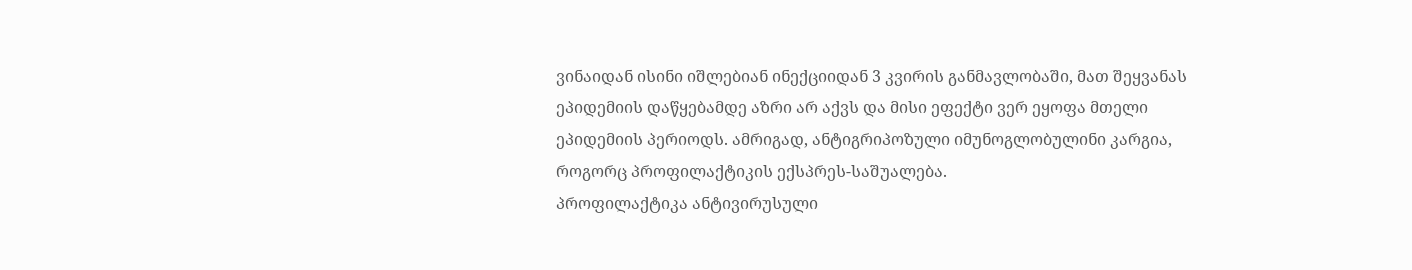ვინაიდან ისინი იშლებიან ინექციიდან 3 კვირის განმავლობაში, მათ შეყვანას ეპიდემიის დაწყებამდე აზრი არ აქვს და მისი ეფექტი ვერ ეყოფა მთელი ეპიდემიის პერიოდს. ამრიგად, ანტიგრიპოზული იმუნოგლობულინი კარგია, როგორც პროფილაქტიკის ექსპრეს-საშუალება.
პროფილაქტიკა ანტივირუსული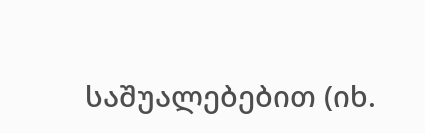საშუალებებით (იხ.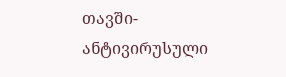თავში-ანტივირუსული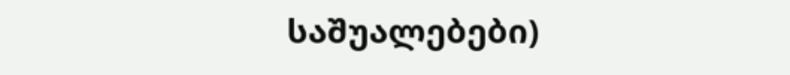საშუალებები)